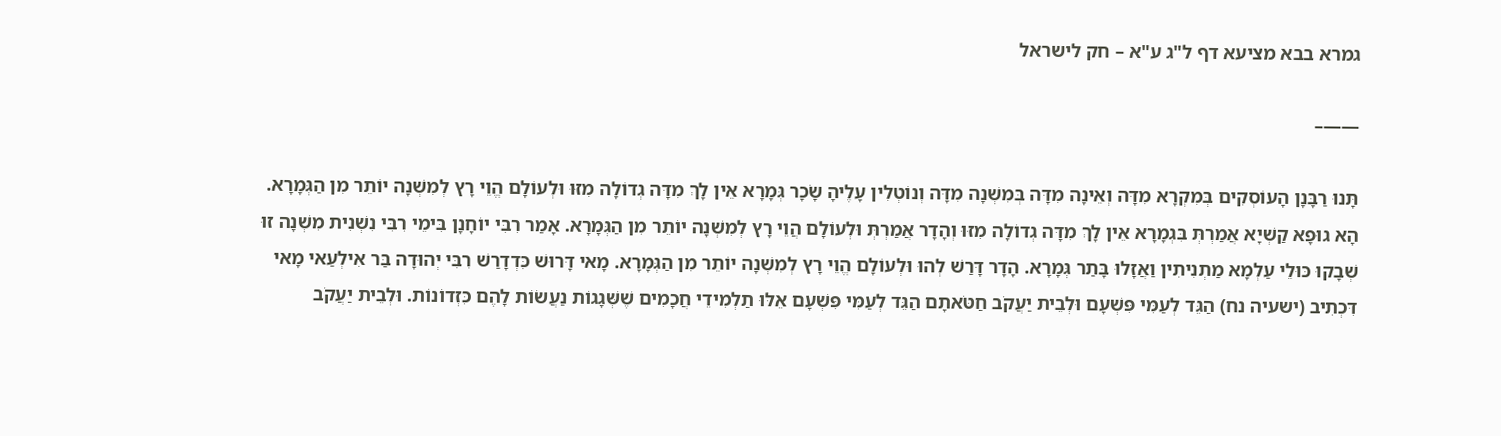גמרא בבא מציעא דף ל"ג ע"א – חק לישראל

——–

תָּנוּ רַבָּנָן הָעוֹסְקִים בְּמִקְרָא מִדָּה וְאֵינָה מִדָּה בְּמִשְׁנָה מִדָּה וְנוֹטְלִין עָלֶיהָ שָׂכָר גְּמָרָא אֵין לָךְ מִדָּה גְדוֹלָה מִזּוּ וּלְעוֹלָם הֱוֵי רָץ לְמִשְׁנָה יוֹתֵר מִן הַגְּמָרָא. הָא גוּפָא קַשְׁיָא אֲמַרְתְּ בִּגְמָרָא אֵין לָךְ מִדָּה גְדוֹלָה מִזּוּ וְהָדָר אֲמַרְתְּ וּלְעוֹלָם הֲוֵי רָץ לְמִשְׁנָה יוֹתֵר מִן הַגְּמָרָא. אָמַר רִבִּי יוֹחָנָן בִּימֵי רִבִּי נִשְׁנִית מִשְׁנָה זוּ שְׁבָקוּ כּוּלֵי עַלְמָא מַתְנִיתִין וַאֲזָלוּ בָּתַר גְּמָרָא. הָדָר דָּרַשׁ לְהוּ וּלְעוֹלָם הֱוֵי רָץ לְמִשְׁנָה יוֹתֵר מִן הַגְּמָרָא. מָאי דָּרוּשׁ כִּדְדָרַשׁ רִבִּי יְהוּדָה בַּר אִילְעַאי מָאי דִּכְתִיב (ישעיה נח) הַגֵּד לְעַמִּי פִּשְׁעָם וּלְבֵית יַעֲקֹב חַטֹּאתָם הַגֵּד לְעַמִּי פִּשְׁעָם אֵלּוּ תַלְמִידֵי חֲכָמִים שֶׁשְּׁגָגוֹת נַעֲשׂוֹת לָהֶם כִּזְדוֹנוֹת. וּלְבֵית יַעֲקֹב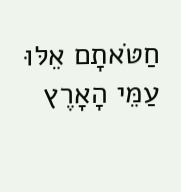חַטֹּאתָם אֵלּוּ עַמֵּי הָאָרֶץ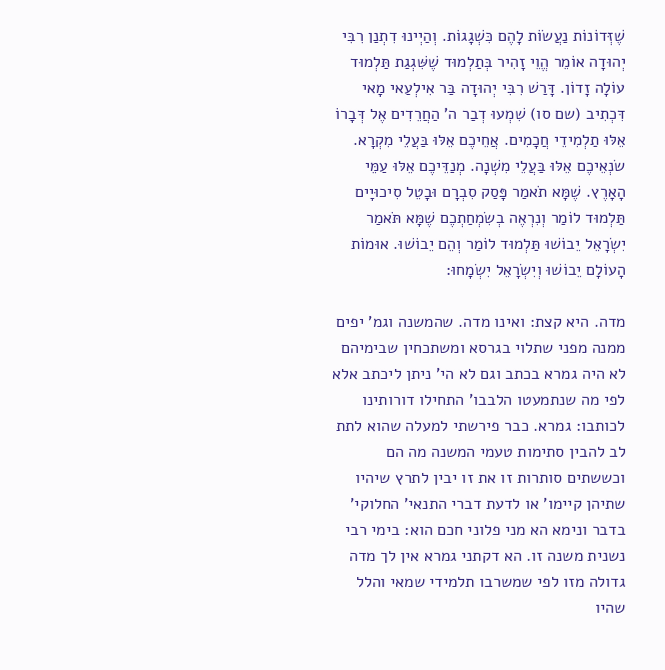שֶׁזְּדוֹנוֹת נַעֲשׂוֹת לָהֶם כִּשְׁגָגוֹת. וְהַיְינוּ דִתְנַן רִבִּי יְהוּדָה אוֹמֵר הֱוֵי זָהִיר בְּתַלְמוּד שֶׁשִּׁגְגַת תַּלְמוּד עוֹלָה זָדוֹן. דָּרַשׁ רִבִּי יְהוּדָה בַּר אִילְעַאי מָאי דִּכְתִיב (שם סו) שִׁמְעוּ דְבַר ה' הַחֲרֵדִים אֶל דְּבָרוֹ אֵלּוּ תַלְמִידֵי חֲכָמִים. אֲחֵיכֶם אֵלּוּ בַּעֲלֵי מִקְרָא. שׂנְאֵיכֶם אֵלּוּ בַּעֲלֵי מִשְׁנָה. מְנַדֵּיכֶם אֵלּוּ עַמֵּי הָאָרֶץ. שֶׁמָּא תֹאמַר פָּסַק סִבְרָם וּבָטֵל סִיכוּיָים תַּלְמוּד לוֹמַר וְנִרְאֶה בְשִׂמְחַתְכֶם שֶׁמָּא תֹּאמַר יִשְׂרָאֵל יֵבוֹשׁוּ תַּלְמוּד לוֹמַר וְהֵם יֵבוֹשׁוּ. אוּמוֹת הָעוֹלָם יֵבוֹשׁוּ וְיִשְׂרָאֵל יִשְׂמָחוּ:

מדה. היא קצת: ואינו מדה. שהמשנה וגמ' יפים ממנה מפני שתלוי בגרסא ומשתכחין שבימיהם לא היה גמרא בכתב וגם לא הי' ניתן ליכתב אלא לפי מה שנתמעטו הלבבו' התחילו דורותינו לכותבו: גמרא. כבר פירשתי למעלה שהוא לתת לב להבין סתימות טעמי המשנה מה הם וכששתים סותרות זו את זו יבין לתרץ שיהיו שתיהן קיימו' או לדעת דברי התנאי' החלוקי' בדבר ונימא הא מני פלוני חכם הוא: בימי רבי נשנית משנה זו. הא דקתני גמרא אין לך מדה גדולה מזו לפי שמשרבו תלמידי שמאי והלל שהיו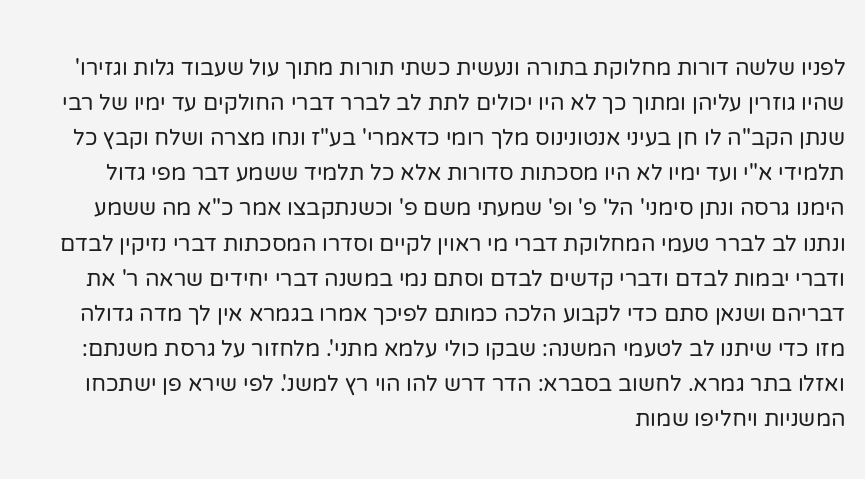לפניו שלשה דורות מחלוקת בתורה ונעשית כשתי תורות מתוך עול שעבוד גלות וגזירו' שהיו גוזרין עליהן ומתוך כך לא היו יכולים לתת לב לברר דברי החולקים עד ימיו של רבי שנתן הקב"ה לו חן בעיני אנטונינוס מלך רומי כדאמרי' בע"ז ונחו מצרה ושלח וקבץ כל תלמידי א"י ועד ימיו לא היו מסכתות סדורות אלא כל תלמיד ששמע דבר מפי גדול הימנו גרסה ונתן סימני' הל' פ' ופ' שמעתי משם פ' וכשנתקבצו אמר כ"א מה ששמע ונתנו לב לברר טעמי המחלוקת דברי מי ראוין לקיים וסדרו המסכתות דברי נזיקין לבדם ודברי יבמות לבדם ודברי קדשים לבדם וסתם נמי במשנה דברי יחידים שראה ר' את דבריהם ושנאן סתם כדי לקבוע הלכה כמותם לפיכך אמרו בגמרא אין לך מדה גדולה מזו כדי שיתנו לב לטעמי המשנה: שבקו כולי עלמא מתני'. מלחזור על גרסת משנתם: ואזלו בתר גמרא. לחשוב בסברא: הדר דרש להו הוי רץ למשנ'. לפי שירא פן ישתכחו המשניות ויחליפו שמות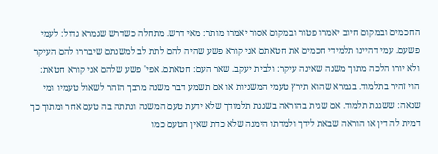החכמים ובמקום חיוב יאמרו פטור ובמקום אסור יאמרו מותר: מאי דרש. מתחלה כשדרש שגמרא גדול: לעמי פשעם. עמי דהיינו תלמידי חכמים את חטאתם אני קורא פשע שהיה להם לתת לב למשנתם שיבררו להם העיקר ולא יורו הלכה מתוך משנה שאינה עיקר: ולבית יעקב. שאר העם: חטאתם. אפי' פשע שלהם אני קורא חטאת: הוי זהיר בתלמוד. בגמרא שהוא תירץ טעמי המשניות או אם תשמע דבר משנה מרבך הזהר לשאול טעמיו ומי שנאה: ששגגת תלמוד. אם שגית בהוראה בשגגת תלמודך שלא ידעת טעם המשנה ונתתה בה טעם אחר ומתוך כך דמית לה דין או הוראה שבאת לידך ולמדתו הימנה שלא כדת שאין הטעם כמו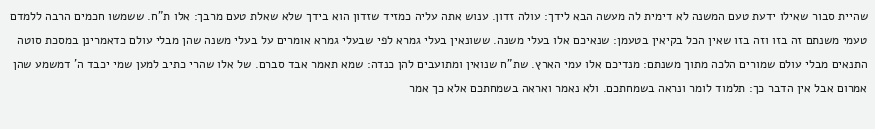שהיית סבור שאילו ידעת טעם המשנה לא דימית לה מעשה הבא לידך: עולה זדון. ענוש אתה עליה כמזיד שזדון הוא בידך שלא שאלת טעם מרבך: אלו ת"ח. ששמשו חכמים הרבה ללמדם טעמי משנתם זה בזו וזה בזו שאין הכל בקיאין בטעמן: שנאיכם אלו בעלי משנה. ששונאין בעלי גמרא לפי שבעלי גמרא אומרים על בעלי משנה שהן מבלי עולם כדאמרינן במסכת סוטה התנאים מבלי עולם שמורים הלכה מתוך משנתם: מנדיכם אלו עמי הארץ. שת"ח שנואין ומתועבים להן כנדה: שמא תאמר אבד סברם. של אלו שהרי כתיב למען שמי יכבד ה' דמשמע שהן אמרום אבל אין הדבר כך: תלמוד לומר ונראה בשמחתכם. ולא נאמר ואראה בשמחתכם אלא כך אמר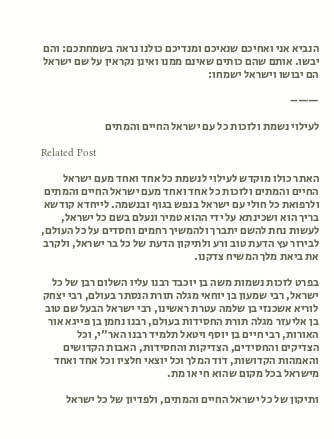הנביא אני ואחיכם שנאיכם ומנדיכם כולנו נראה בשמחתכם: והם יבשו. אותם שהם כותים שאינם ממנו ואינן נקראין על שם ישראל הם יבושו וישראל ישמחו:

——–

לעילוי נשמת ולזכות כל עם ישראל החיים והמתים

Related Post

האתר כולו מוקדש לעילוי לנשמת כל אחד ואחד מעם ישראל החיים והמתים ולזכות כל אחד ואחד מעם ישראל החיים והמתים ולרפואת כל חולי עם ישראל בנפש בגוף ובנשמה. לייחדא קודשא בריך הוא ושכינתא על ידי ההוא טמיר ונעלם בשם כל ישראל, לעשות נחת להשם יתברך ולהמשיך רחמים וחסדים על כל העולם, לבירור עץ הדעת טוב ורע ולתיקון הדעת של כל בר ישראל, ולקרב את ביאת מלך המשיח צדקנו.

בפרט לזכות נשמות משה בן יוכבד רבנו עליו השלום רבן של כל ישראל, רבי שמעון בן יוחאי מגלה תורת הנסתר בעולם, רבי יצחק לוריא אשכנזי בן שלמה עטרת ראשינו, רבי ישראל הבעל שם טוב בן אליעזר מגלה תורת החסידות בעולם, רבנו נחמן בן פייגא אור האורות, רבי חיים בן יוסף ויטאל תלמיד רבנו האר"י, וכל הצדיקים והחסידים, הצדיקות והחסידות, האבות הקדושים והאמהות הקדושות, דוד המלך וכל יוצאי חלציו וכל אחד ואחד מישראל בכל מקום שהוא חי או מת.

ותיקון של כל ישראל החיים והמתים, ולפדיון של כל ישראל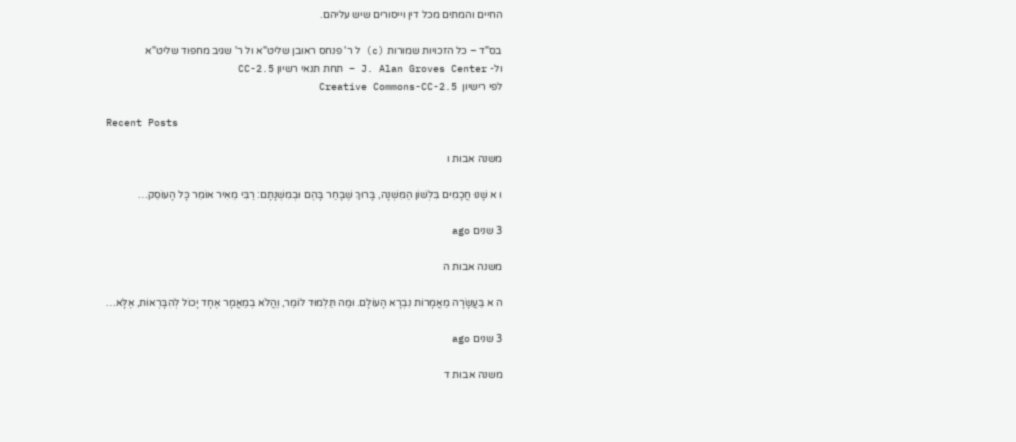החיים והמתים מכל דין וייסורים שיש עליהם.

בס"ד – כל הזכויות שמורות (c) ל ר' פנחס ראובן שליט"א ול ר' שגיב מחפוד שליט"א
ול- J. Alan Groves Center – תחת תנאי רשיון CC-2.5
לפי רישיון  Creative Commons-CC-2.5

Recent Posts

משנה אבות ו

ו א שָׁנוּ חֲכָמִים בִּלְשׁוֹן הַמִּשְׁנָה, בָּרוּךְ שֶׁבָּחַר בָּהֶם וּבְמִשְׁנָתָם: רַבִּי מֵאִיר אוֹמֵר כָּל הָעוֹסֵק…

3 שנים ago

משנה אבות ה

ה א בַּעֲשָׂרָה מַאֲמָרוֹת נִבְרָא הָעוֹלָם. וּמַה תַּלְמוּד לוֹמַר, וַהֲלֹא בְמַאֲמָר אֶחָד יָכוֹל לְהִבָּרְאוֹת, אֶלָּא…

3 שנים ago

משנה אבות ד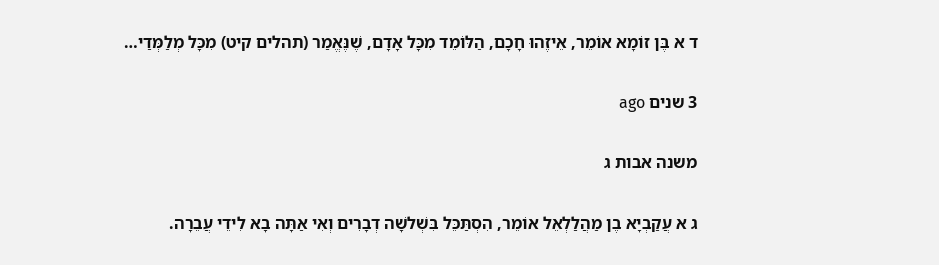ד א בֶּן זוֹמָא אוֹמֵר, אֵיזֶהוּ חָכָם, הַלּוֹמֵד מִכָּל אָדָם, שֶׁנֶּאֱמַר (תהלים קיט) מִכָּל מְלַמְּדַי…

3 שנים ago

משנה אבות ג

ג א עֲקַבְיָא בֶן מַהֲלַלְאֵל אוֹמֵר, הִסְתַּכֵּל בִּשְׁלשָׁה דְבָרִים וְאִי אַתָּה בָא לִידֵי עֲבֵרָה.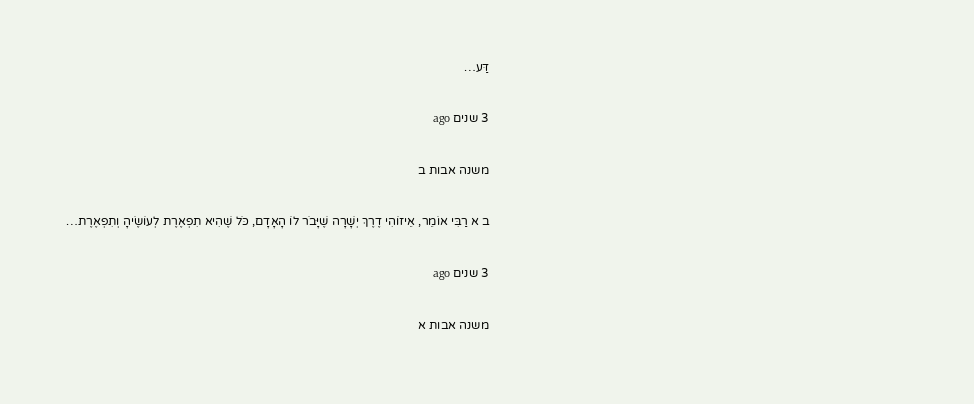דַּע…

3 שנים ago

משנה אבות ב

ב א רַבִּי אוֹמֵר, אֵיזוֹהִי דֶרֶךְ יְשָׁרָה שֶׁיָּבֹר לוֹ הָאָדָם, כֹּל שֶׁהִיא תִפְאֶרֶת לְעוֹשֶׂיהָ וְתִפְאֶרֶת…

3 שנים ago

משנה אבות א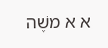א א משֶׁה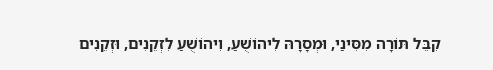קִבֵּל תּוֹרָה מִסִּינַי, וּמְסָרָהּ לִיהוֹשֻׁעַ, וִיהוֹשֻׁעַ לִזְקֵנִים, וּזְקֵנִים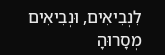לִנְבִיאִים, וּנְבִיאִים מְסָרוּהָ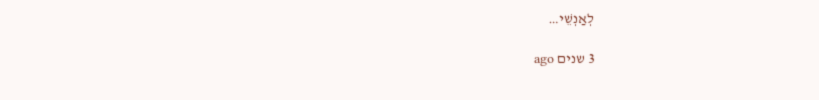לְאַנְשֵׁי…

3 שנים ago